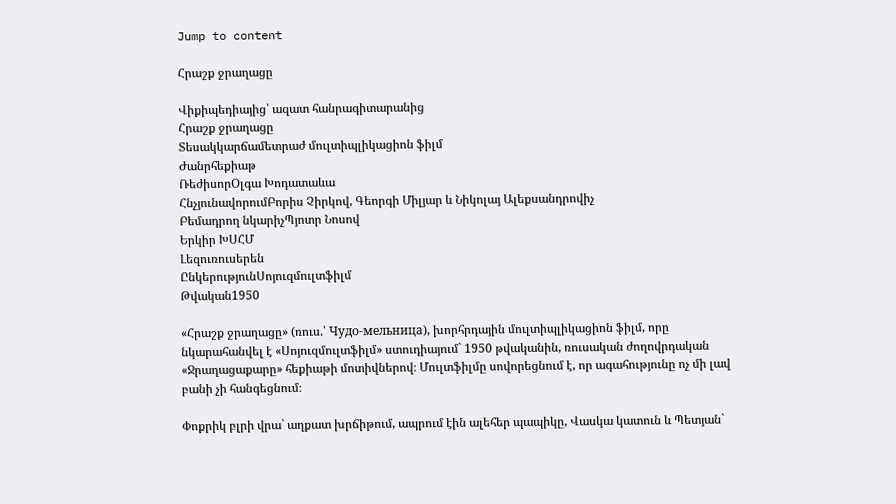Jump to content

Հրաշք ջրաղացը

Վիքիպեդիայից՝ ազատ հանրագիտարանից
Հրաշք ջրաղացը
Տեսակկարճամետրաժ մուլտիպլիկացիոն ֆիլմ
Ժանրհեքիաթ
ՌեժիսորՕլգա Խոդատաևա
ՀնչյունավորումԲորիս Չիրկով, Գեորգի Միլյար և Նիկոլայ Ալեքսանդրովիչ
Բեմադրող նկարիչՊյոտր Նոսով
Երկիր ԽՍՀՄ
Լեզուռուսերեն
ԸնկերությունՍոյուզմուլտֆիլմ
Թվական1950

«Հրաշք ջրաղացը» (ռուս.՝ Чудо-мельница), խորհրդային մուլտիպլիկացիոն ֆիլմ, որը նկարահանվել է «Սոյուզմուլտֆիլմ» ստուդիայում` 1950 թվականին, ռուսական ժողովրդական «Ջրաղացաքարը» հեքիաթի մոտիվներով։ Մուլտֆիլմը սովորեցնում է, որ ագահությունը ոչ մի լավ բանի չի հանգեցնում։

Փոքրիկ բլրի վրա` աղքատ խրճիթում, ապրում էին ալեհեր պապիկը, Վասկա կատուն և Պետյան`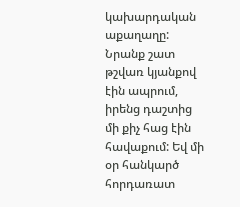կախարդական աքաղաղը: Նրանք շատ թշվառ կյանքով էին ապրում, իրենց դաշտից մի քիչ հաց էին հավաքում: Եվ մի օր հանկարծ հորդառատ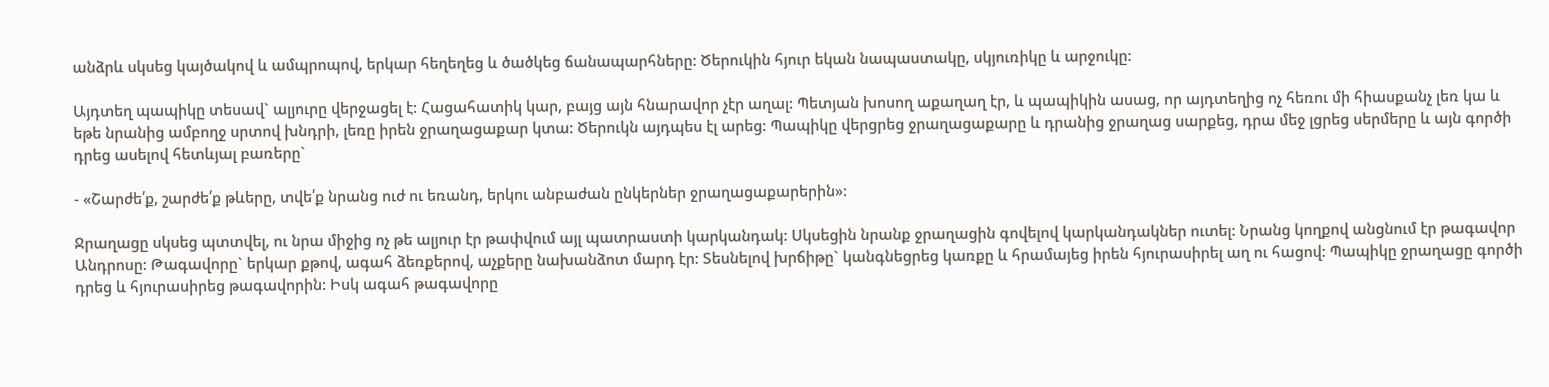անձրև սկսեց կայծակով և ամպրոպով, երկար հեղեղեց և ծածկեց ճանապարհները: Ծերուկին հյուր եկան նապաստակը, սկյուռիկը և արջուկը:

Այդտեղ պապիկը տեսավ` ալյուրը վերջացել է: Հացահատիկ կար, բայց այն հնարավոր չէր աղալ: Պետյան խոսող աքաղաղ էր, և պապիկին ասաց, որ այդտեղից ոչ հեռու մի հիասքանչ լեռ կա և եթե նրանից ամբողջ սրտով խնդրի, լեռը իրեն ջրաղացաքար կտա: Ծերուկն այդպես էլ արեց: Պապիկը վերցրեց ջրաղացաքարը և դրանից ջրաղաց սարքեց, դրա մեջ լցրեց սերմերը և այն գործի դրեց ասելով հետևյալ բառերը`

- «Շարժե՛ք, շարժե՛ք թևերը, տվե՛ք նրանց ուժ ու եռանդ, երկու անբաժան ընկերներ ջրաղացաքարերին»:

Ջրաղացը սկսեց պտտվել, ու նրա միջից ոչ թե ալյուր էր թափվում այլ պատրաստի կարկանդակ: Սկսեցին նրանք ջրաղացին գովելով կարկանդակներ ուտել: Նրանց կողքով անցնում էր թագավոր Անդրոսը: Թագավորը` երկար քթով, ագահ ձեռքերով, աչքերը նախանձոտ մարդ էր: Տեսնելով խրճիթը` կանգնեցրեց կառքը և հրամայեց իրեն հյուրասիրել աղ ու հացով: Պապիկը ջրաղացը գործի դրեց և հյուրասիրեց թագավորին: Իսկ ագահ թագավորը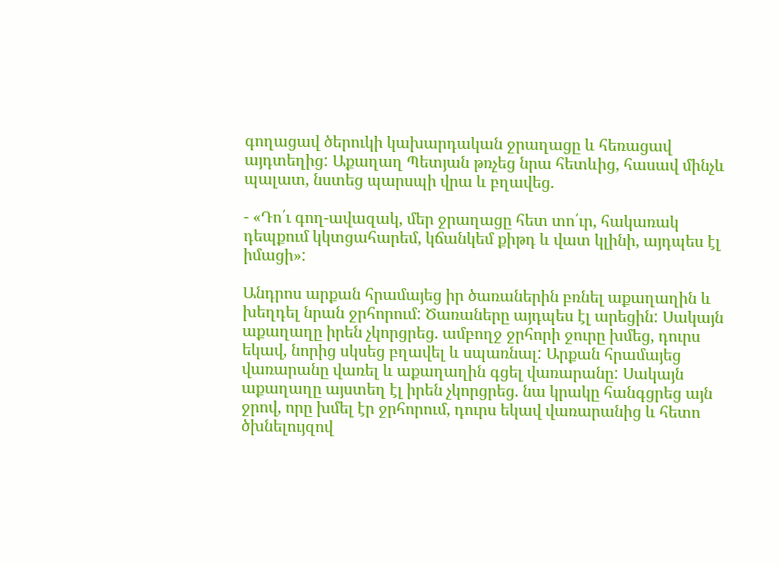գողացավ ծերուկի կախարդական ջրաղացը և հեռացավ այդտեղից: Աքաղաղ Պետյան թռչեց նրա հետևից, հասավ մինչև պալատ, նստեց պարսպի վրա և բղավեց.

- «Դո՛ւ գող-ավազակ, մեր ջրաղացը հետ տո՛ւր, հակառակ դեպքում կկտցահարեմ, կճանկեմ քիթդ և վատ կլինի, այդպես էլ իմացի»:

Անդրոս արքան հրամայեց իր ծառաներին բռնել աքաղաղին և խեղդել նրան ջրհորում: Ծառաները այդպես էլ արեցին: Սակայն աքաղաղը իրեն չկորցրեց. ամբողջ ջրհորի ջուրը խմեց, դուրս եկավ, նորից սկսեց բղավել և սպառնալ: Արքան հրամայեց վառարանը վառել և աքաղաղին գցել վառարանը: Սակայն աքաղաղը այստեղ էլ իրեն չկորցրեց. նա կրակը հանգցրեց այն ջրով, որը խմել էր ջրհորում, դուրս եկավ վառարանից և հետո ծխնելույզով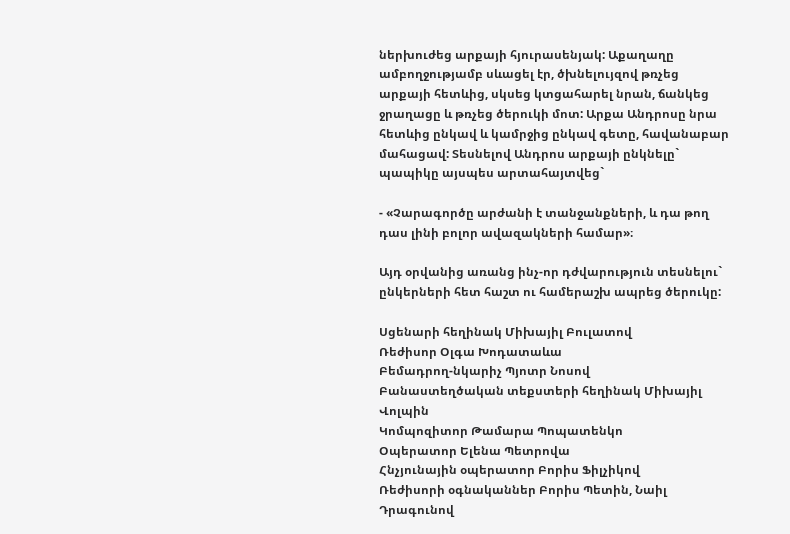ներխուժեց արքայի հյուրասենյակ: Աքաղաղը ամբողջությամբ սևացել էր, ծխնելույզով թռչեց արքայի հետևից, սկսեց կտցահարել նրան, ճանկեց ջրաղացը և թռչեց ծերուկի մոտ: Արքա Անդրոսը նրա հետևից ընկավ և կամրջից ընկավ գետը, հավանաբար մահացավ: Տեսնելով Անդրոս արքայի ընկնելը` պապիկը այսպես արտահայտվեց`

- «Չարագործը արժանի է տանջանքների, և դա թող դաս լինի բոլոր ավազակների համար»։

Այդ օրվանից առանց ինչ-որ դժվարություն տեսնելու` ընկերների հետ հաշտ ու համերաշխ ապրեց ծերուկը:

Սցենարի հեղինակ Միխայիլ Բուլատով
Ռեժիսոր Օլգա Խոդատաևա
Բեմադրող-նկարիչ Պյոտր Նոսով
Բանաստեղծական տեքստերի հեղինակ Միխայիլ Վոլպին
Կոմպոզիտոր Թամարա Պոպատենկո
Օպերատոր Ելենա Պետրովա
Հնչյունային օպերատոր Բորիս Ֆիլչիկով
Ռեժիսորի օգնականներ Բորիս Պետին, Նաիլ Դրագունով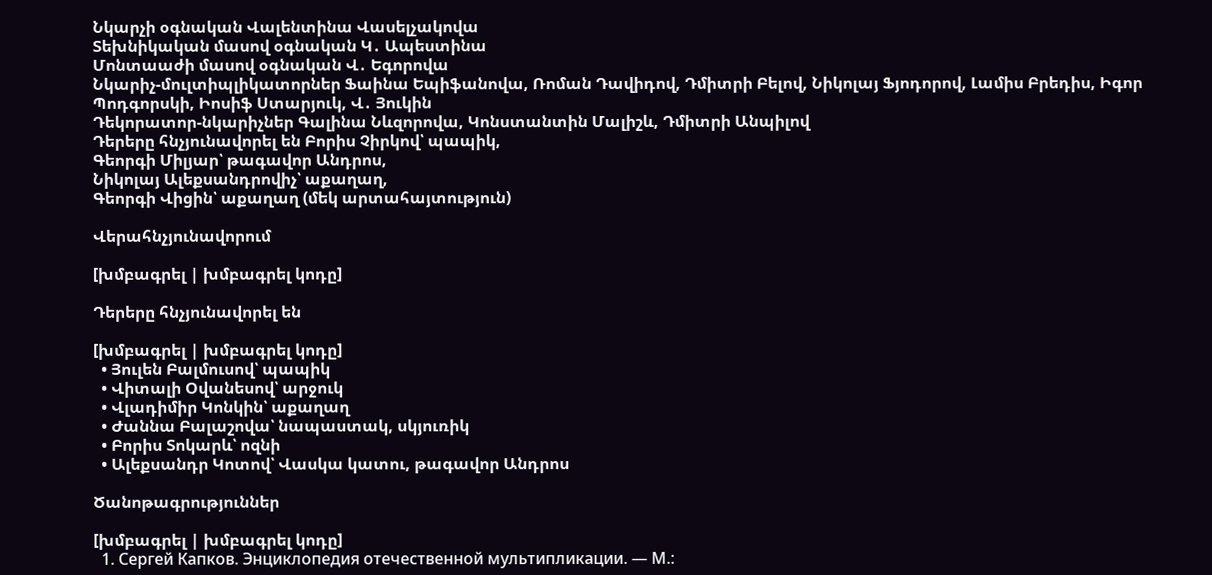Նկարչի օգնական Վալենտինա Վասելչակովա
Տեխնիկական մասով օգնական Կ․ Ապեստինա
Մոնտաաժի մասով օգնական Վ․ Եգորովա
Նկարիչ-մուլտիպլիկատորներ Ֆաինա Եպիֆանովա, Ռոման Դավիդով, Դմիտրի Բելով, Նիկոլայ Ֆյոդորով, Լամիս Բրեդիս, Իգոր Պոդգորսկի, Իոսիֆ Ստարյուկ, Վ․ Յուկին
Դեկորատոր-նկարիչներ Գալինա Նևզորովա, Կոնստանտին Մալիշև, Դմիտրի Անպիլով
Դերերը հնչյունավորել են Բորիս Չիրկով՝ պապիկ,
Գեորգի Միլյար՝ թագավոր Անդրոս,
Նիկոլայ Ալեքսանդրովիչ՝ աքաղաղ,
Գեորգի Վիցին՝ աքաղաղ (մեկ արտահայտություն)

Վերահնչյունավորում

[խմբագրել | խմբագրել կոդը]

Դերերը հնչյունավորել են

[խմբագրել | խմբագրել կոդը]
  • Յուլեն Բալմուսով՝ պապիկ
  • Վիտալի Օվանեսով՝ արջուկ
  • Վլադիմիր Կոնկին՝ աքաղաղ
  • Ժաննա Բալաշովա՝ նապաստակ, սկյուռիկ
  • Բորիս Տոկարև՝ ոզնի
  • Ալեքսանդր Կոտով՝ Վասկա կատու, թագավոր Անդրոս

Ծանոթագրություններ

[խմբագրել | խմբագրել կոդը]
  1. Сергей Капков. Энциклопедия отечественной мультипликации. — М.: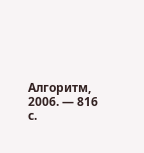Алгоритм, 2006. — 816 с.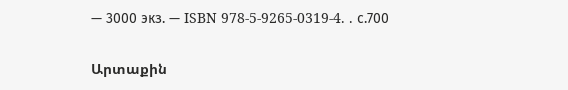— 3000 экз. — ISBN 978-5-9265-0319-4. . с.700

Արտաքին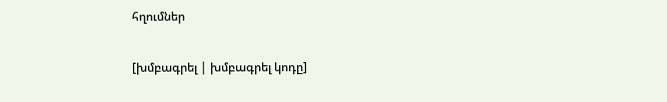հղումներ

[խմբագրել | խմբագրել կոդը]